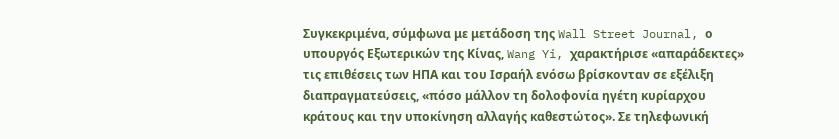Συγκεκριμένα, σύμφωνα με μετάδοση της Wall Street Journal, ο υπουργός Εξωτερικών της Κίνας, Wang Yi, χαρακτήρισε «απαράδεκτες» τις επιθέσεις των ΗΠΑ και του Ισραήλ ενόσω βρίσκονταν σε εξέλιξη διαπραγματεύσεις, «πόσο μάλλον τη δολοφονία ηγέτη κυρίαρχου κράτους και την υποκίνηση αλλαγής καθεστώτος». Σε τηλεφωνική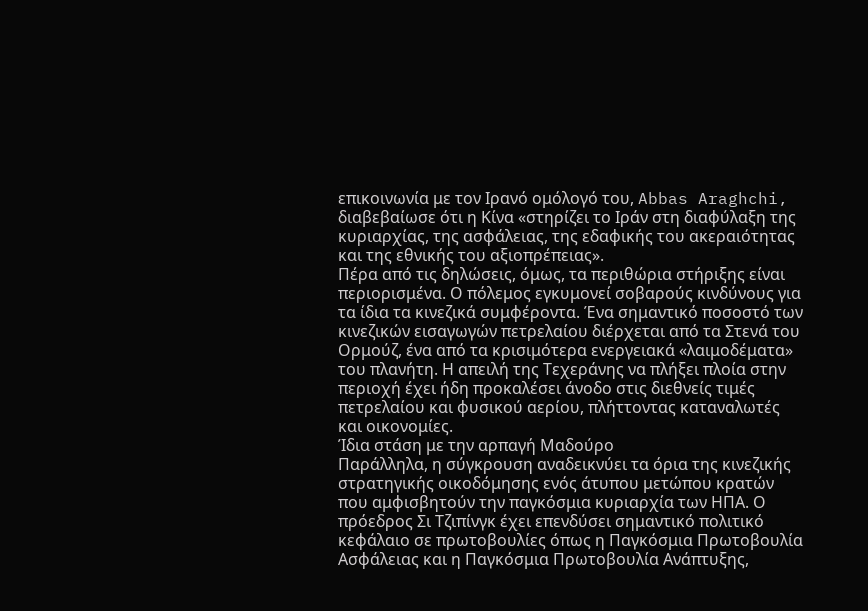επικοινωνία με τον Ιρανό ομόλογό του, Abbas Araghchi, διαβεβαίωσε ότι η Κίνα «στηρίζει το Ιράν στη διαφύλαξη της κυριαρχίας, της ασφάλειας, της εδαφικής του ακεραιότητας και της εθνικής του αξιοπρέπειας».
Πέρα από τις δηλώσεις, όμως, τα περιθώρια στήριξης είναι περιορισμένα. Ο πόλεμος εγκυμονεί σοβαρούς κινδύνους για τα ίδια τα κινεζικά συμφέροντα. Ένα σημαντικό ποσοστό των κινεζικών εισαγωγών πετρελαίου διέρχεται από τα Στενά του Ορμούζ, ένα από τα κρισιμότερα ενεργειακά «λαιμοδέματα» του πλανήτη. Η απειλή της Τεχεράνης να πλήξει πλοία στην περιοχή έχει ήδη προκαλέσει άνοδο στις διεθνείς τιμές πετρελαίου και φυσικού αερίου, πλήττοντας καταναλωτές και οικονομίες.
Ίδια στάση με την αρπαγή Μαδούρο
Παράλληλα, η σύγκρουση αναδεικνύει τα όρια της κινεζικής στρατηγικής οικοδόμησης ενός άτυπου μετώπου κρατών που αμφισβητούν την παγκόσμια κυριαρχία των ΗΠΑ. Ο πρόεδρος Σι Τζιπίνγκ έχει επενδύσει σημαντικό πολιτικό κεφάλαιο σε πρωτοβουλίες όπως η Παγκόσμια Πρωτοβουλία Ασφάλειας και η Παγκόσμια Πρωτοβουλία Ανάπτυξης,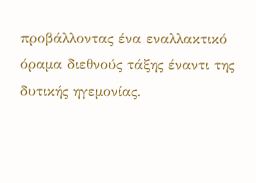προβάλλοντας ένα εναλλακτικό όραμα διεθνούς τάξης έναντι της δυτικής ηγεμονίας.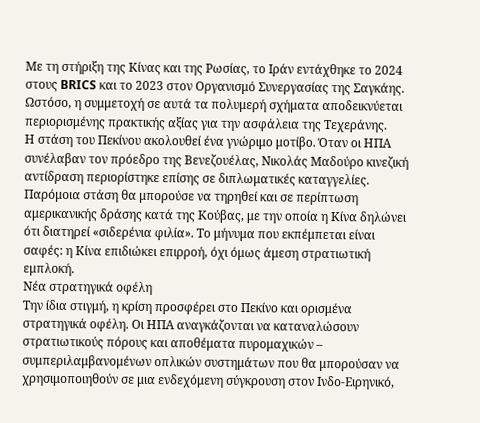Με τη στήριξη της Κίνας και της Ρωσίας, το Ιράν εντάχθηκε το 2024 στους BRICS και το 2023 στον Οργανισμό Συνεργασίας της Σαγκάης. Ωστόσο, η συμμετοχή σε αυτά τα πολυμερή σχήματα αποδεικνύεται περιορισμένης πρακτικής αξίας για την ασφάλεια της Τεχεράνης.
Η στάση του Πεκίνου ακολουθεί ένα γνώριμο μοτίβο. Όταν οι ΗΠΑ συνέλαβαν τον πρόεδρο της Βενεζουέλας, Νικολάς Μαδούρο κινεζική αντίδραση περιορίστηκε επίσης σε διπλωματικές καταγγελίες. Παρόμοια στάση θα μπορούσε να τηρηθεί και σε περίπτωση αμερικανικής δράσης κατά της Κούβας, με την οποία η Κίνα δηλώνει ότι διατηρεί «σιδερένια φιλία». Το μήνυμα που εκπέμπεται είναι σαφές: η Κίνα επιδιώκει επιρροή, όχι όμως άμεση στρατιωτική εμπλοκή.
Νέα στρατηγικά οφέλη
Την ίδια στιγμή, η κρίση προσφέρει στο Πεκίνο και ορισμένα στρατηγικά οφέλη. Οι ΗΠΑ αναγκάζονται να καταναλώσουν στρατιωτικούς πόρους και αποθέματα πυρομαχικών – συμπεριλαμβανομένων οπλικών συστημάτων που θα μπορούσαν να χρησιμοποιηθούν σε μια ενδεχόμενη σύγκρουση στον Ινδο-Ειρηνικό,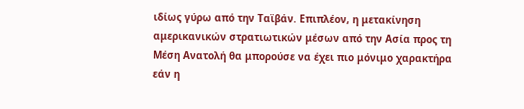ιδίως γύρω από την Ταϊβάν. Επιπλέον, η μετακίνηση αμερικανικών στρατιωτικών μέσων από την Ασία προς τη Μέση Ανατολή θα μπορούσε να έχει πιο μόνιμο χαρακτήρα εάν η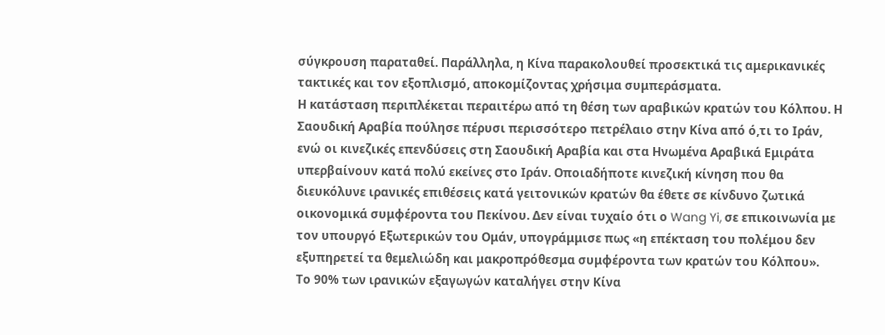σύγκρουση παραταθεί. Παράλληλα, η Κίνα παρακολουθεί προσεκτικά τις αμερικανικές τακτικές και τον εξοπλισμό, αποκομίζοντας χρήσιμα συμπεράσματα.
Η κατάσταση περιπλέκεται περαιτέρω από τη θέση των αραβικών κρατών του Κόλπου. Η Σαουδική Αραβία πούλησε πέρυσι περισσότερο πετρέλαιο στην Κίνα από ό,τι το Ιράν, ενώ οι κινεζικές επενδύσεις στη Σαουδική Αραβία και στα Ηνωμένα Αραβικά Εμιράτα υπερβαίνουν κατά πολύ εκείνες στο Ιράν. Οποιαδήποτε κινεζική κίνηση που θα διευκόλυνε ιρανικές επιθέσεις κατά γειτονικών κρατών θα έθετε σε κίνδυνο ζωτικά οικονομικά συμφέροντα του Πεκίνου. Δεν είναι τυχαίο ότι ο Wang Yi, σε επικοινωνία με τον υπουργό Εξωτερικών του Ομάν, υπογράμμισε πως «η επέκταση του πολέμου δεν εξυπηρετεί τα θεμελιώδη και μακροπρόθεσμα συμφέροντα των κρατών του Κόλπου».
Το 90% των ιρανικών εξαγωγών καταλήγει στην Κίνα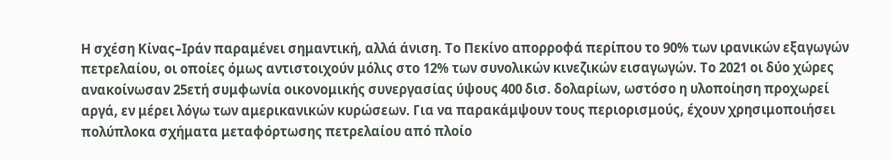Η σχέση Κίνας–Ιράν παραμένει σημαντική, αλλά άνιση. Το Πεκίνο απορροφά περίπου το 90% των ιρανικών εξαγωγών πετρελαίου, οι οποίες όμως αντιστοιχούν μόλις στο 12% των συνολικών κινεζικών εισαγωγών. Το 2021 οι δύο χώρες ανακοίνωσαν 25ετή συμφωνία οικονομικής συνεργασίας ύψους 400 δισ. δολαρίων, ωστόσο η υλοποίηση προχωρεί αργά, εν μέρει λόγω των αμερικανικών κυρώσεων. Για να παρακάμψουν τους περιορισμούς, έχουν χρησιμοποιήσει πολύπλοκα σχήματα μεταφόρτωσης πετρελαίου από πλοίο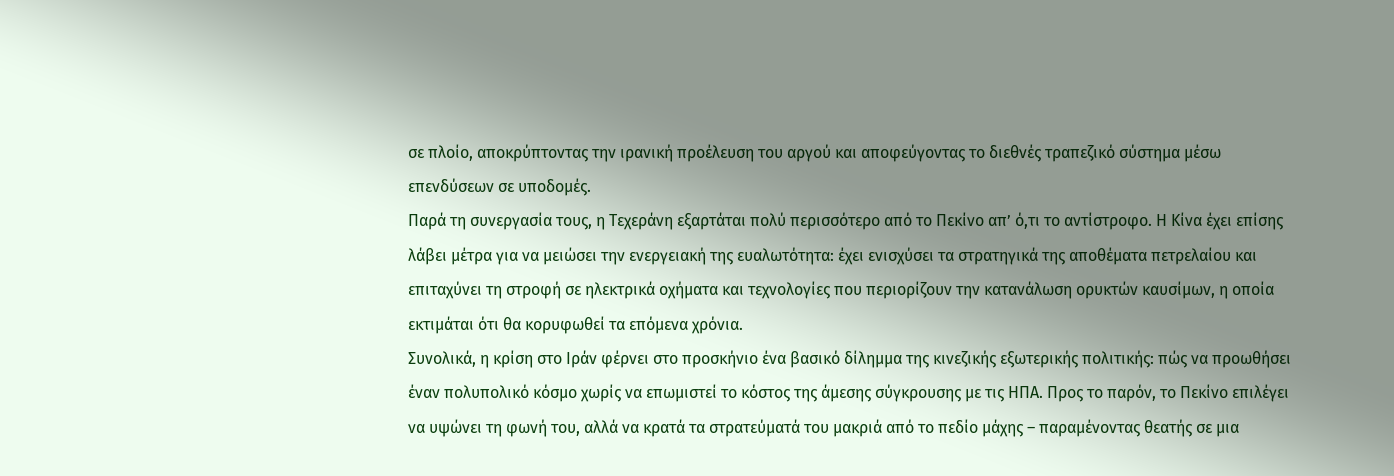σε πλοίο, αποκρύπτοντας την ιρανική προέλευση του αργού και αποφεύγοντας το διεθνές τραπεζικό σύστημα μέσω επενδύσεων σε υποδομές.
Παρά τη συνεργασία τους, η Τεχεράνη εξαρτάται πολύ περισσότερο από το Πεκίνο απ’ ό,τι το αντίστροφο. Η Κίνα έχει επίσης λάβει μέτρα για να μειώσει την ενεργειακή της ευαλωτότητα: έχει ενισχύσει τα στρατηγικά της αποθέματα πετρελαίου και επιταχύνει τη στροφή σε ηλεκτρικά οχήματα και τεχνολογίες που περιορίζουν την κατανάλωση ορυκτών καυσίμων, η οποία εκτιμάται ότι θα κορυφωθεί τα επόμενα χρόνια.
Συνολικά, η κρίση στο Ιράν φέρνει στο προσκήνιο ένα βασικό δίλημμα της κινεζικής εξωτερικής πολιτικής: πώς να προωθήσει έναν πολυπολικό κόσμο χωρίς να επωμιστεί το κόστος της άμεσης σύγκρουσης με τις ΗΠΑ. Προς το παρόν, το Πεκίνο επιλέγει να υψώνει τη φωνή του, αλλά να κρατά τα στρατεύματά του μακριά από το πεδίο μάχης – παραμένοντας θεατής σε μια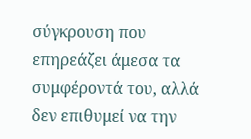σύγκρουση που επηρεάζει άμεσα τα συμφέροντά του, αλλά δεν επιθυμεί να την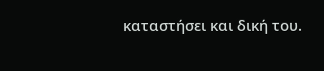καταστήσει και δική του.